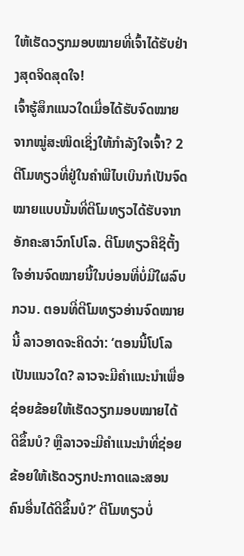ໃຫ້ເຮັດວຽກມອບໝາຍທີ່ເຈົ້າໄດ້ຮັບຢ່າງສຸດຈິດສຸດໃຈ!
ເຈົ້າຮູ້ສຶກແນວໃດເມື່ອໄດ້ຮັບຈົດໝາຍຈາກໝູ່ສະໜິດເຊິ່ງໃຫ້ກຳລັງໃຈເຈົ້າ? 2 ຕີໂມທຽວທີ່ຢູ່ໃນຄຳພີໄບເບິນກໍເປັນຈົດໝາຍແບບນັ້ນທີ່ຕີໂມທຽວໄດ້ຮັບຈາກອັກຄະສາວົກໂປໂລ. ຕີໂມທຽວຄືຊິຕັ້ງໃຈອ່ານຈົດໝາຍນີ້ໃນບ່ອນທີ່ບໍ່ມີໃຜລົບກວນ. ຕອນທີ່ຕີໂມທຽວອ່ານຈົດໝາຍນີ້ ລາວອາດຈະຄິດວ່າ: ‘ຕອນນີ້ໂປໂລເປັນແນວໃດ? ລາວຈະມີຄຳແນະນຳເພື່ອຊ່ອຍຂ້ອຍໃຫ້ເຮັດວຽກມອບໝາຍໄດ້ດີຂຶ້ນບໍ? ຫຼືລາວຈະມີຄຳແນະນຳທີ່ຊ່ອຍຂ້ອຍໃຫ້ເຮັດວຽກປະກາດແລະສອນຄົນອື່ນໄດ້ດີຂຶ້ນບໍ?’ ຕີໂມທຽວບໍ່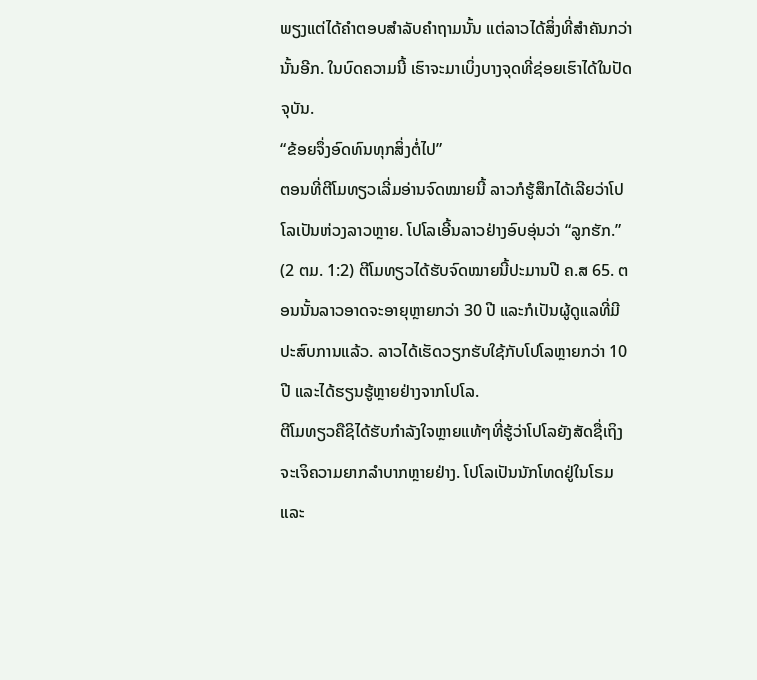ພຽງແຕ່ໄດ້ຄຳຕອບສຳລັບຄຳຖາມນັ້ນ ແຕ່ລາວໄດ້ສິ່ງທີ່ສຳຄັນກວ່ານັ້ນອີກ. ໃນບົດຄວາມນີ້ ເຮົາຈະມາເບິ່ງບາງຈຸດທີ່ຊ່ອຍເຮົາໄດ້ໃນປັດຈຸບັນ.
“ຂ້ອຍຈຶ່ງອົດທົນທຸກສິ່ງຕໍ່ໄປ”
ຕອນທີ່ຕີໂມທຽວເລີ່ມອ່ານຈົດໝາຍນີ້ ລາວກໍຮູ້ສຶກໄດ້ເລີຍວ່າໂປໂລເປັນຫ່ວງລາວຫຼາຍ. ໂປໂລເອີ້ນລາວຢ່າງອົບອຸ່ນວ່າ “ລູກຮັກ.” (2 ຕມ. 1:2) ຕີໂມທຽວໄດ້ຮັບຈົດໝາຍນີ້ປະມານປີ ຄ.ສ 65. ຕອນນັ້ນລາວອາດຈະອາຍຸຫຼາຍກວ່າ 30 ປີ ແລະກໍເປັນຜູ້ດູແລທີ່ມີປະສົບການແລ້ວ. ລາວໄດ້ເຮັດວຽກຮັບໃຊ້ກັບໂປໂລຫຼາຍກວ່າ 10 ປີ ແລະໄດ້ຮຽນຮູ້ຫຼາຍຢ່າງຈາກໂປໂລ.
ຕີໂມທຽວຄືຊິໄດ້ຮັບກຳລັງໃຈຫຼາຍແທ້ໆທີ່ຮູ້ວ່າໂປໂລຍັງສັດຊື່ເຖິງຈະເຈິຄວາມຍາກລຳບາກຫຼາຍຢ່າງ. ໂປໂລເປັນນັກໂທດຢູ່ໃນໂຣມແລະ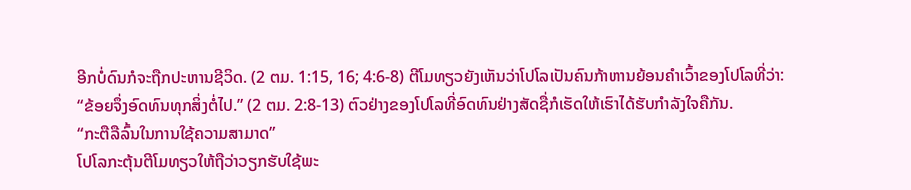ອີກບໍ່ດົນກໍຈະຖືກປະຫານຊີວິດ. (2 ຕມ. 1:15, 16; 4:6-8) ຕີໂມທຽວຍັງເຫັນວ່າໂປໂລເປັນຄົນກ້າຫານຍ້ອນຄຳເວົ້າຂອງໂປໂລທີ່ວ່າ: “ຂ້ອຍຈຶ່ງອົດທົນທຸກສິ່ງຕໍ່ໄປ.” (2 ຕມ. 2:8-13) ຕົວຢ່າງຂອງໂປໂລທີ່ອົດທົນຢ່າງສັດຊື່ກໍເຮັດໃຫ້ເຮົາໄດ້ຮັບກຳລັງໃຈຄືກັນ.
“ກະຕືລືລົ້ນໃນການໃຊ້ຄວາມສາມາດ”
ໂປໂລກະຕຸ້ນຕີໂມທຽວໃຫ້ຖືວ່າວຽກຮັບໃຊ້ພະ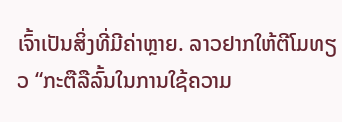ເຈົ້າເປັນສິ່ງທີ່ມີຄ່າຫຼາຍ. ລາວຢາກໃຫ້ຕີໂມທຽວ “ກະຕືລືລົ້ນໃນການໃຊ້ຄວາມ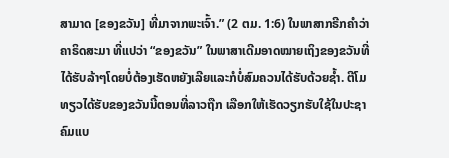ສາມາດ [ຂອງຂວັນ] ທີ່ມາຈາກພະເຈົ້າ.” (2 ຕມ. 1:6) ໃນພາສາກຣີກຄຳວ່າ ຄາຣິດສະມາ ທີ່ແປວ່າ “ຂອງຂວັນ” ໃນພາສາເດີມອາດໝາຍເຖິງຂອງຂວັນທີ່ໄດ້ຮັບລ້າໆໂດຍບໍ່ຕ້ອງເຮັດຫຍັງເລີຍແລະກໍບໍ່ສົມຄວນໄດ້ຮັບດ້ວຍຊ້ຳ. ຕີໂມທຽວໄດ້ຮັບຂອງຂວັນນີ້ຕອນທີ່ລາວຖືກ ເລືອກໃຫ້ເຮັດວຽກຮັບໃຊ້ໃນປະຊາຄົມແບ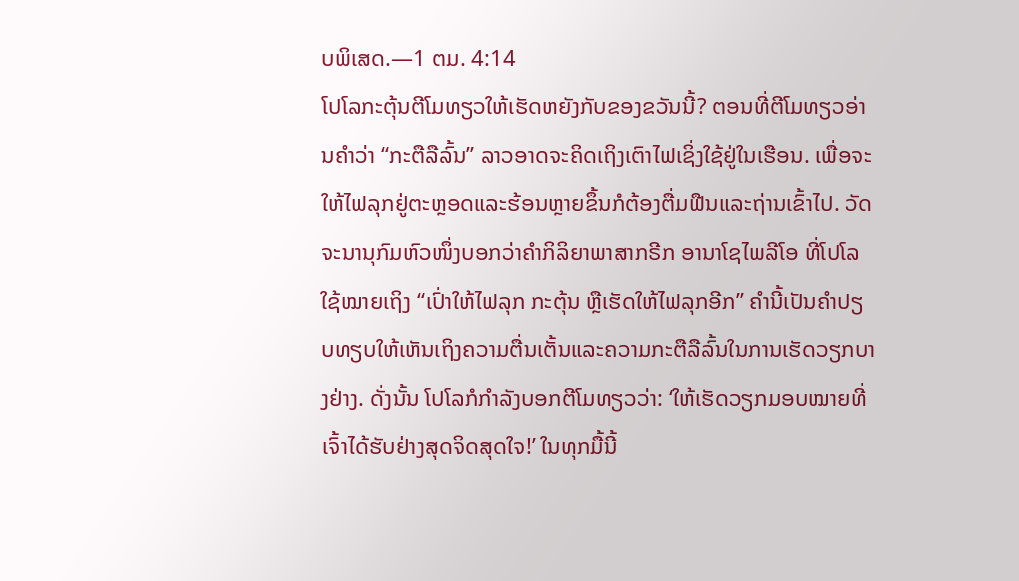ບພິເສດ.—1 ຕມ. 4:14
ໂປໂລກະຕຸ້ນຕີໂມທຽວໃຫ້ເຮັດຫຍັງກັບຂອງຂວັນນີ້? ຕອນທີ່ຕີໂມທຽວອ່ານຄຳວ່າ “ກະຕືລືລົ້ນ” ລາວອາດຈະຄິດເຖິງເຕົາໄຟເຊິ່ງໃຊ້ຢູ່ໃນເຮືອນ. ເພື່ອຈະໃຫ້ໄຟລຸກຢູ່ຕະຫຼອດແລະຮ້ອນຫຼາຍຂຶ້ນກໍຕ້ອງຕື່ມຟືນແລະຖ່ານເຂົ້າໄປ. ວັດຈະນານຸກົມຫົວໜຶ່ງບອກວ່າຄຳກິລິຍາພາສາກຣີກ ອານາໂຊໄພລີໂອ ທີ່ໂປໂລໃຊ້ໝາຍເຖິງ “ເປົ່າໃຫ້ໄຟລຸກ ກະຕຸ້ນ ຫຼືເຮັດໃຫ້ໄຟລຸກອີກ” ຄຳນີ້ເປັນຄຳປຽບທຽບໃຫ້ເຫັນເຖິງຄວາມຕື່ນເຕັ້ນແລະຄວາມກະຕືລືລົ້ນໃນການເຮັດວຽກບາງຢ່າງ. ດັ່ງນັ້ນ ໂປໂລກໍກຳລັງບອກຕີໂມທຽວວ່າ: ‘ໃຫ້ເຮັດວຽກມອບໝາຍທີ່ເຈົ້າໄດ້ຮັບຢ່າງສຸດຈິດສຸດໃຈ!’ ໃນທຸກມື້ນີ້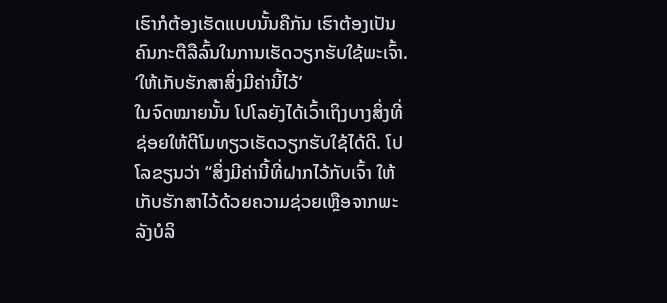ເຮົາກໍຕ້ອງເຮັດແບບນັ້ນຄືກັນ ເຮົາຕ້ອງເປັນຄົນກະຕືລືລົ້ນໃນການເຮັດວຽກຮັບໃຊ້ພະເຈົ້າ.
‘ໃຫ້ເກັບຮັກສາສິ່ງມີຄ່ານີ້ໄວ້’
ໃນຈົດໝາຍນັ້ນ ໂປໂລຍັງໄດ້ເວົ້າເຖິງບາງສິ່ງທີ່ຊ່ອຍໃຫ້ຕີໂມທຽວເຮັດວຽກຮັບໃຊ້ໄດ້ດີ. ໂປໂລຂຽນວ່າ “ສິ່ງມີຄ່ານີ້ທີ່ຝາກໄວ້ກັບເຈົ້າ ໃຫ້ເກັບຮັກສາໄວ້ດ້ວຍຄວາມຊ່ວຍເຫຼືອຈາກພະລັງບໍລິ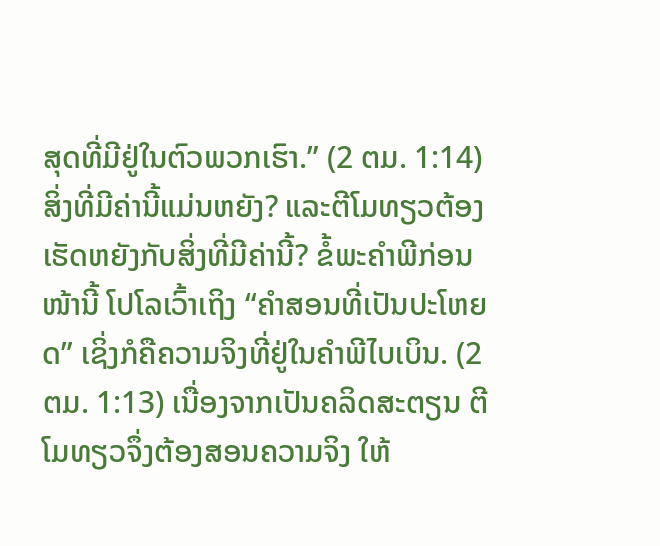ສຸດທີ່ມີຢູ່ໃນຕົວພວກເຮົາ.” (2 ຕມ. 1:14) ສິ່ງທີ່ມີຄ່ານີ້ແມ່ນຫຍັງ? ແລະຕີໂມທຽວຕ້ອງເຮັດຫຍັງກັບສິ່ງທີ່ມີຄ່ານີ້? ຂໍ້ພະຄຳພີກ່ອນໜ້ານີ້ ໂປໂລເວົ້າເຖິງ “ຄຳສອນທີ່ເປັນປະໂຫຍດ” ເຊິ່ງກໍຄືຄວາມຈິງທີ່ຢູ່ໃນຄຳພີໄບເບິນ. (2 ຕມ. 1:13) ເນື່ອງຈາກເປັນຄລິດສະຕຽນ ຕີໂມທຽວຈຶ່ງຕ້ອງສອນຄວາມຈິງ ໃຫ້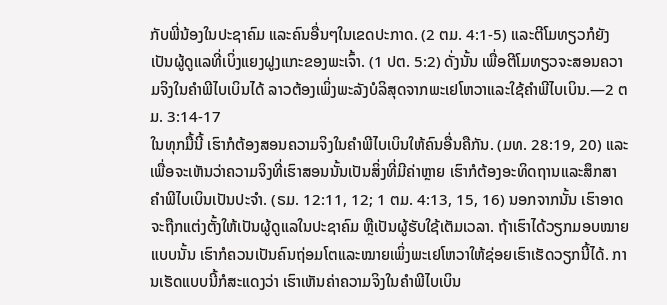ກັບພີ່ນ້ອງໃນປະຊາຄົມ ແລະຄົນອື່ນໆໃນເຂດປະກາດ. (2 ຕມ. 4:1-5) ແລະຕີໂມທຽວກໍຍັງເປັນຜູ້ດູແລທີ່ເບິ່ງແຍງຝູງແກະຂອງພະເຈົ້າ. (1 ປຕ. 5:2) ດັ່ງນັ້ນ ເພື່ອຕີໂມທຽວຈະສອນຄວາມຈິງໃນຄຳພີໄບເບິນໄດ້ ລາວຕ້ອງເພິ່ງພະລັງບໍລິສຸດຈາກພະເຢໂຫວາແລະໃຊ້ຄຳພີໄບເບິນ.—2 ຕມ. 3:14-17
ໃນທຸກມື້ນີ້ ເຮົາກໍຕ້ອງສອນຄວາມຈິງໃນຄຳພີໄບເບິນໃຫ້ຄົນອື່ນຄືກັນ. (ມທ. 28:19, 20) ແລະເພື່ອຈະເຫັນວ່າຄວາມຈິງທີ່ເຮົາສອນນັ້ນເປັນສິ່ງທີ່ມີຄ່າຫຼາຍ ເຮົາກໍຕ້ອງອະທິດຖານແລະສຶກສາຄຳພີໄບເບິນເປັນປະຈຳ. (ຣມ. 12:11, 12; 1 ຕມ. 4:13, 15, 16) ນອກຈາກນັ້ນ ເຮົາອາດຈະຖືກແຕ່ງຕັ້ງໃຫ້ເປັນຜູ້ດູແລໃນປະຊາຄົມ ຫຼືເປັນຜູ້ຮັບໃຊ້ເຕັມເວລາ. ຖ້າເຮົາໄດ້ວຽກມອບໝາຍແບບນັ້ນ ເຮົາກໍຄວນເປັນຄົນຖ່ອມໂຕແລະໝາຍເພິ່ງພະເຢໂຫວາໃຫ້ຊ່ອຍເຮົາເຮັດວຽກນີ້ໄດ້. ການເຮັດແບບນີ້ກໍສະແດງວ່າ ເຮົາເຫັນຄ່າຄວາມຈິງໃນຄຳພີໄບເບິນ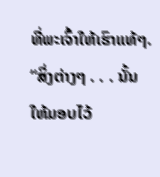ທີ່ພະເຈົ້າໃຫ້ເຮົາແທ້ໆ.
“ສິ່ງຕ່າງໆ . . . ນັ້ນ ໃຫ້ມອບໄວ້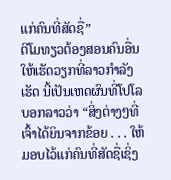ແກ່ຄົນທີ່ສັດຊື່”
ຕີໂມທຽວຕ້ອງສອນຄົນອື່ນໃຫ້ເຮັດວຽກທີ່ລາວກຳລັງເຮັດ ນີ້ເປັນເຫດຜົນທີ່ໂປໂລບອກລາວວ່າ “ສິ່ງຕ່າງໆທີ່ເຈົ້າໄດ້ຍິນຈາກຂ້ອຍ . . . ໃຫ້ມອບໄວ້ແກ່ຄົນທີ່ສັດຊື່ເຊິ່ງ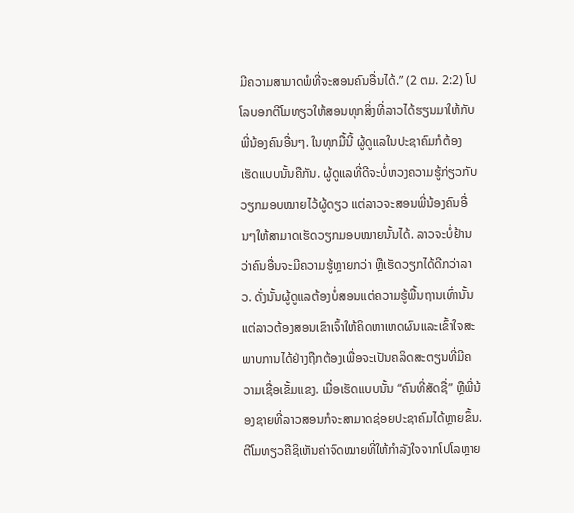ມີຄວາມສາມາດພໍທີ່ຈະສອນຄົນອື່ນໄດ້.” (2 ຕມ. 2:2) ໂປໂລບອກຕີໂມທຽວໃຫ້ສອນທຸກສິ່ງທີ່ລາວໄດ້ຮຽນມາໃຫ້ກັບພີ່ນ້ອງຄົນອື່ນໆ. ໃນທຸກມື້ນີ້ ຜູ້ດູແລໃນປະຊາຄົມກໍຕ້ອງເຮັດແບບນັ້ນຄືກັນ. ຜູ້ດູແລທີ່ດີຈະບໍ່ຫວງຄວາມຮູ້ກ່ຽວກັບວຽກມອບໝາຍໄວ້ຜູ້ດຽວ ແຕ່ລາວຈະສອນພີ່ນ້ອງຄົນອື່ນໆໃຫ້ສາມາດເຮັດວຽກມອບໝາຍນັ້ນໄດ້. ລາວຈະບໍ່ຢ້ານວ່າຄົນອື່ນຈະມີຄວາມຮູ້ຫຼາຍກວ່າ ຫຼືເຮັດວຽກໄດ້ດີກວ່າລາວ. ດັ່ງນັ້ນຜູ້ດູແລຕ້ອງບໍ່ສອນແຕ່ຄວາມຮູ້ພື້ນຖານເທົ່ານັ້ນ ແຕ່ລາວຕ້ອງສອນເຂົາເຈົ້າໃຫ້ຄິດຫາເຫດຜົນແລະເຂົ້າໃຈສະພາບການໄດ້ຢ່າງຖືກຕ້ອງເພື່ອຈະເປັນຄລິດສະຕຽນທີ່ມີຄວາມເຊື່ອເຂັ້ມແຂງ. ເມື່ອເຮັດແບບນັ້ນ “ຄົນທີ່ສັດຊື່” ຫຼືພີ່ນ້ອງຊາຍທີ່ລາວສອນກໍຈະສາມາດຊ່ອຍປະຊາຄົມໄດ້ຫຼາຍຂຶ້ນ.
ຕີໂມທຽວຄືຊິເຫັນຄ່າຈົດໝາຍທີ່ໃຫ້ກຳລັງໃຈຈາກໂປໂລຫຼາຍ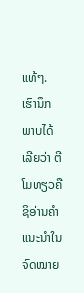ແທ້ໆ. ເຮົານຶກພາບໄດ້ເລີຍວ່າ ຕີໂມທຽວຄືຊິອ່ານຄຳແນະນຳໃນຈົດໝາຍ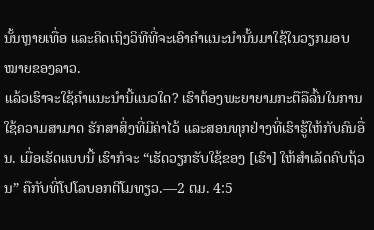ນັ້ນຫຼາຍເທື່ອ ແລະຄິດເຖິງວິທີທີ່ຈະເອົາຄຳແນະນຳນັ້ນມາໃຊ້ໃນວຽກມອບໝາຍຂອງລາວ.
ແລ້ວເຮົາຈະໃຊ້ຄຳແນະນຳນີ້ແນວໃດ? ເຮົາຕ້ອງພະຍາຍາມກະຕືລືລົ້ນໃນການໃຊ້ຄວາມສາມາດ ຮັກສາສິ່ງທີ່ມີຄ່າໄວ້ ແລະສອນທຸກຢ່າງທີ່ເຮົາຮູ້ໃຫ້ກັບຄົນອື່ນ. ເມື່ອເຮັດແບບນີ້ ເຮົາກໍຈະ “ເຮັດວຽກຮັບໃຊ້ຂອງ [ເຮົາ] ໃຫ້ສຳເລັດຄົບຖ້ວນ” ຄືກັບທີ່ໂປໂລບອກຕີໂມທຽວ.—2 ຕມ. 4:5